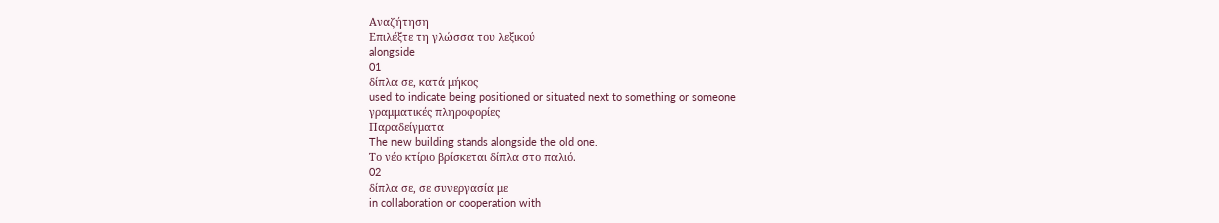Αναζήτηση
Επιλέξτε τη γλώσσα του λεξικού
alongside
01
δίπλα σε, κατά μήκος
used to indicate being positioned or situated next to something or someone
γραμματικές πληροφορίες
Παραδείγματα
The new building stands alongside the old one.
Το νέο κτίριο βρίσκεται δίπλα στο παλιό.
02
δίπλα σε, σε συνεργασία με
in collaboration or cooperation with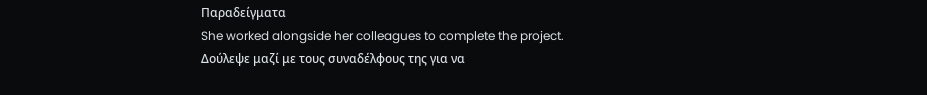Παραδείγματα
She worked alongside her colleagues to complete the project.
Δούλεψε μαζί με τους συναδέλφους της για να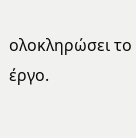ολοκληρώσει το έργο.